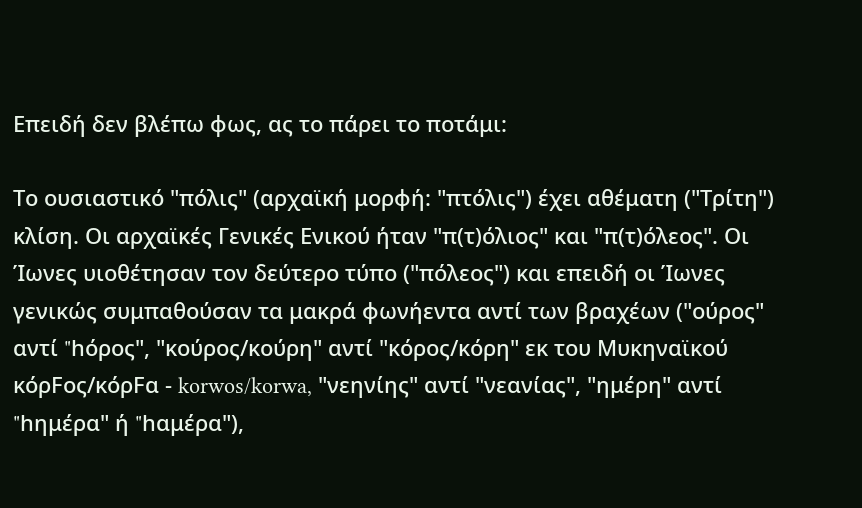Επειδή δεν βλέπω φως, ας το πάρει το ποτάμι:

Το ουσιαστικό "πόλις" (αρχαϊκή μορφή: "πτόλις") έχει αθέματη ("Τρίτη") κλίση. Οι αρχαϊκές Γενικές Ενικού ήταν "π(τ)όλιος" και "π(τ)όλεος". Οι Ίωνες υιοθέτησαν τον δεύτερο τύπο ("πόλεος") και επειδή οι Ίωνες γενικώς συμπαθούσαν τα μακρά φωνήεντα αντί των βραχέων ("ούρος" αντί "hόρος", "κούρος/κούρη" αντί "κόρος/κόρη" εκ του Μυκηναϊκού κόρFος/κόρFα - korwos/korwa, "νεηνίης" αντί "νεανίας", "ημέρη" αντί "hημέρα" ή "hαμέρα"),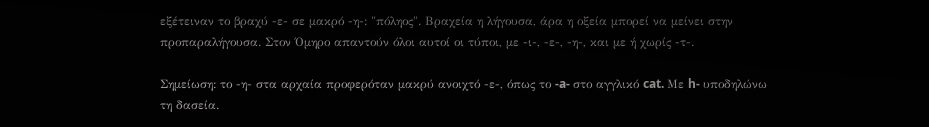εξέτειναν το βραχύ -ε- σε μακρό -η-: "πόληος". Βραχεία η λήγουσα, άρα η οξεία μπορεί να μείνει στην προπαραλήγουσα. Στον Όμηρο απαντούν όλοι αυτοί οι τύποι, με -ι-, -ε-, -η-, και με ή χωρίς -τ-.

Σημείωση: το -η- στα αρχαία προφερόταν μακρύ ανοιχτό -ε-, όπως το -a- στο αγγλικό cat. Με h- υποδηλώνω τη δασεία.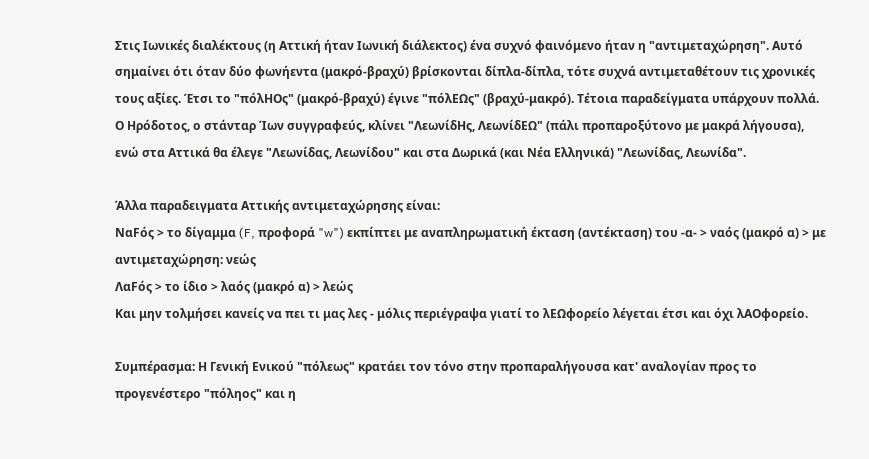Στις Ιωνικές διαλέκτους (η Αττική ήταν Ιωνική διάλεκτος) ένα συχνό φαινόμενο ήταν η "αντιμεταχώρηση". Αυτό σημαίνει ότι όταν δύο φωνήεντα (μακρό-βραχύ) βρίσκονται δίπλα-δίπλα, τότε συχνά αντιμεταθέτουν τις χρονικές τους αξίες. Έτσι το "πόλΗΟς" (μακρό-βραχύ) έγινε "πόλΕΩς" (βραχύ-μακρό). Τέτοια παραδείγματα υπάρχουν πολλά. Ο Ηρόδοτος, ο στάνταρ Ίων συγγραφεύς, κλίνει "ΛεωνίδΗς, ΛεωνίδΕΩ" (πάλι προπαροξύτονο με μακρά λήγουσα), ενώ στα Αττικά θα έλεγε "Λεωνίδας, Λεωνίδου" και στα Δωρικά (και Νέα Ελληνικά) "Λεωνίδας, Λεωνίδα".

Άλλα παραδειγματα Αττικής αντιμεταχώρησης είναι:
ΝαFός > το δίγαμμα (F, προφορά "w") εκπίπτει με αναπληρωματική έκταση (αντέκταση) του -α- > ναός (μακρό α) > με αντιμεταχώρηση: νεώς
ΛαFός > το ίδιο > λαός (μακρό α) > λεώς
Και μην τολμήσει κανείς να πει τι μας λες - μόλις περιέγραψα γιατί το λΕΩφορείο λέγεται έτσι και όχι λΑΟφορείο.

Συμπέρασμα: Η Γενική Ενικού "πόλεως" κρατάει τον τόνο στην προπαραλήγουσα κατ' αναλογίαν προς το προγενέστερο "πόληος" και η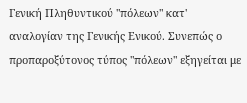Γενική Πληθυντικού "πόλεων" κατ' αναλογίαν της Γενικής Ενικού. Συνεπώς ο προπαροξύτονος τύπος "πόλεων" εξηγείται με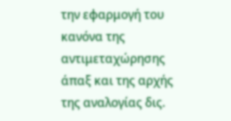την εφαρμογή του κανόνα της αντιμεταχώρησης άπαξ και της αρχής της αναλογίας δις.